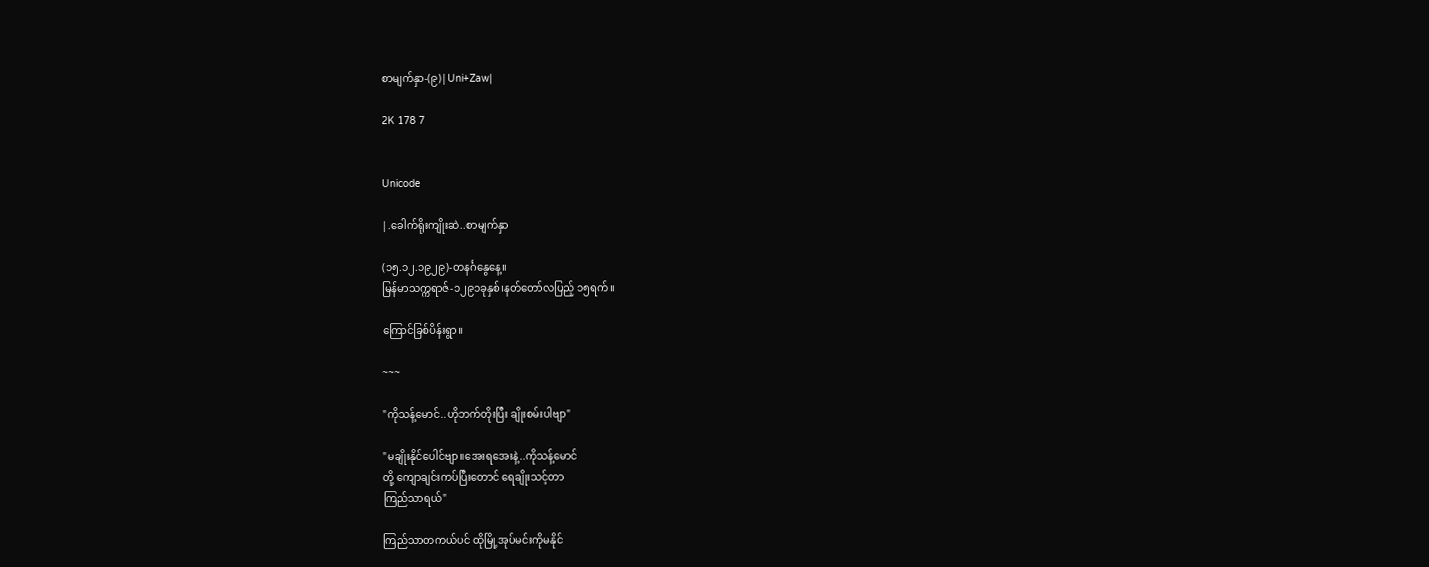စာမျက်နှာ-(၉)|Uni+Zaw|

2K 178 7


Unicode

|.ခေါက်ရိုးကျိုးဆဲ..စာမျက်နှာ

(၁၅.၁၂.၁၉၂၉)-တနင်္ဂနွေနေ့။
မြန်မာသက္ကရာဇ်-၁၂၉၁ခုနှစ်၊နတ်တော်လပြည့် ၁၅ရက်။

ကြောင်ခြစ်ပိန်းရွာ။

~~~

"ကိုသန့်မောင်..ဟိုဘက်တိုးပြီး ချိုးစမ်းပါဗျာ"

"မချိုးနိုင်ပေါင်ဗျာ။အေးရအေးနဲ့..ကိုသန့်မောင်
တို့ ကျောချင်းကပ်ပြီးတောင် ရေချိုးသင့်တာ
ကြည်သာရယ်"

ကြည်သာတကယ်ပင် ထိုမြို့အုပ်မင်းကိုမနိုင်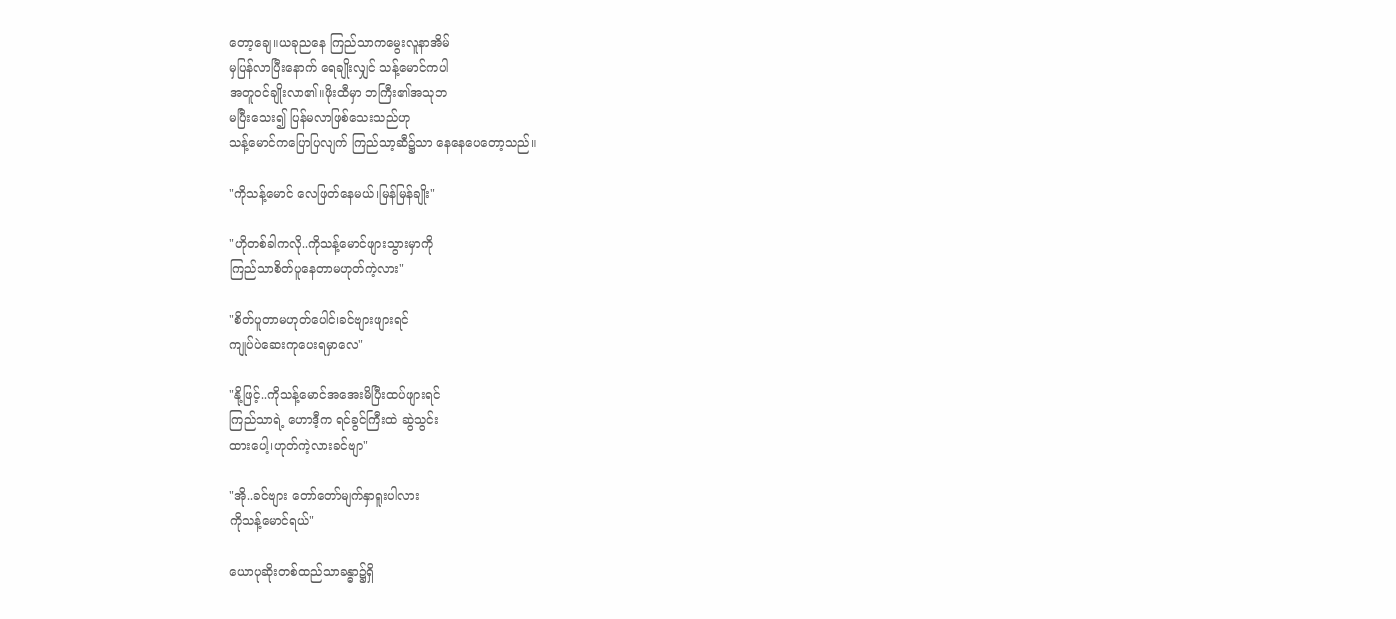တော့ချေ။ယခုညနေ ကြည်သာကမွေးလူနာအိမ်
မှပြန်လာပြီးနောက် ရေချိုးလျှင် သန့်မောင်ကပါ
အတူဝင်ချိုးလာ၏။ဖိုးထီမှာ ဘကြီး၏အသုဘ
မပြီးသေး၍ ပြန်မလာဖြစ်သေးသည်ဟု
သန့်မောင်ကပြောပြလျက် ကြည်သာ့ဆီ၌သာ နေနေပေတော့သည်။

"ကိုသန့်မောင် လေဖြတ်နေမယ်၊မြန်မြန်ချိုး"

"ဟိုတစ်ခါကလို..ကိုသန့်မောင်ဖျားသွားမှာကို
ကြည်သာစိတ်ပူနေတာမဟုတ်ကဲ့လား"

"စိတ်ပူတာမဟုတ်ပေါင်၊ခင်ဗျားဖျားရင်
ကျုပ်ပဲဆေးကုပေးရမှာလေ"

"နို့ဖြင့်..ကိုသန့်မောင်အအေးမိပြီးထပ်ဖျားရင်
ကြည်သာရဲ့ ဟောဒီ့က ရင်ခွင်ကြီးထဲ ဆွဲသွင်း
ထားပေါ့၊ဟုတ်ကဲ့လားခင်ဗျာ"

"အို..ခင်ဗျား တော်တော်မျက်နှာရူးပါလား
ကိုသန့်မောင်ရယ်"

ယောပုဆိုးတစ်ထည်သာခန္ဓာ၌ရှိ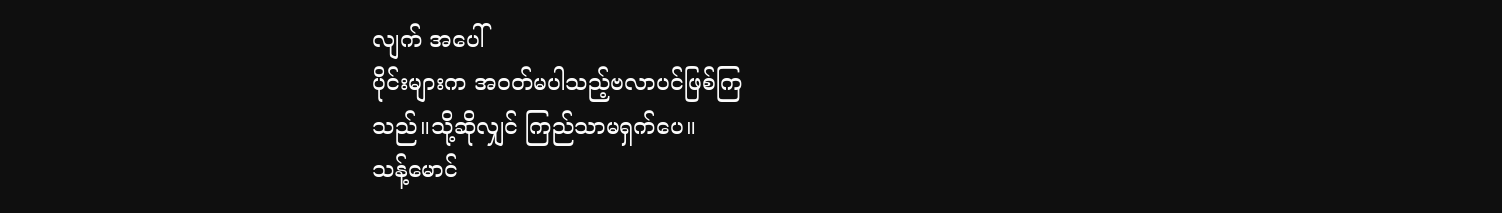လျက် အပေါ်
ပိုင်းများက အဝတ်မပါသည့်ဗလာပင်ဖြစ်ကြ
သည်။သို့ဆိုလျှင် ကြည်သာမရှက်ပေ။
သန့်မောင်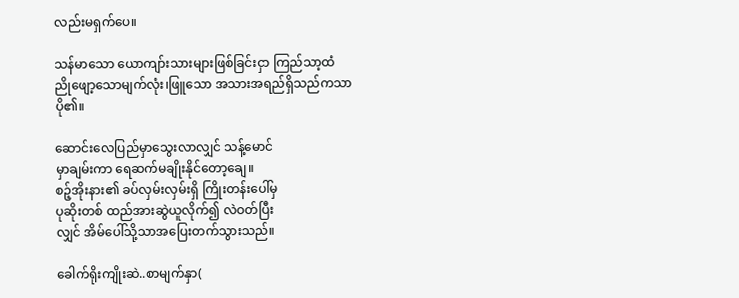လည်းမရှက်ပေ။

သန်မာသော ယောကျာ်းသားများဖြစ်ခြင်းငှာ ကြည်သာ့ထံ ညိုဖျော့သောမျက်လုံး၊ဖြူသော အသားအရည်ရှိသည်ကသာ ပို၏။

ဆောင်းလေပြည်မှာသွေးလာလျှင် သန့်မောင်
မှာချမ်းကာ ရေဆက်မချိုးနိုင်တော့ချေ။
စဉ့်အိုးနား၏ ခပ်လှမ်းလှမ်းရှိ ကြိုးတန်းပေါ်မှ
ပုဆိုးတစ် ထည်အားဆွဲယူလိုက်၍ လဲဝတ်ပြီး
လျှင် အိမ်ပေါ်သို့သာအပြေးတက်သွားသည်။

ခေါက်ရိုးကျိုးဆဲ..စာမျက်နှာ(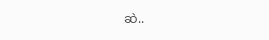ဆဲ..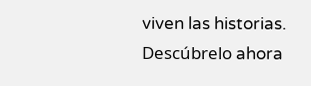viven las historias. Descúbrelo ahora